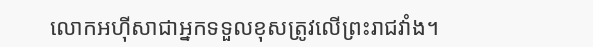លោកអហ៊ីសាជាអ្នកទទួលខុសត្រូវលើព្រះរាជវាំង។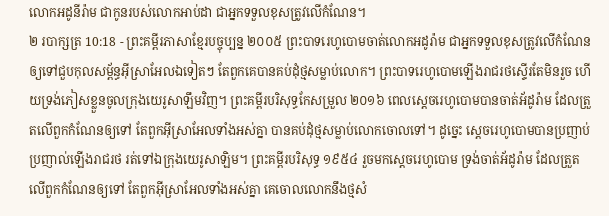លោកអដូនីរ៉ាម ជាកូនរបស់លោកអាប់ដា ជាអ្នកទទួលខុសត្រូវលើកំណែន។
២ របាក្សត្រ 10:18 - ព្រះគម្ពីរភាសាខ្មែរបច្ចុប្បន្ន ២០០៥ ព្រះបាទរេហូបោមចាត់លោកអដូរ៉ាម ជាអ្នកទទួលខុសត្រូវលើកំណែន ឲ្យទៅជួបកុលសម្ព័ន្ធអ៊ីស្រាអែលឯទៀតៗ តែពួកគេបានគប់ដុំថ្មសម្លាប់លោក។ ព្រះបាទរេហូបោមឡើងរាជរថស្ទើរតែមិនរួច ហើយទ្រង់ភៀសខ្លួនចូលក្រុងយេរូសាឡឹមវិញ។ ព្រះគម្ពីរបរិសុទ្ធកែសម្រួល ២០១៦ ពេលស្តេចរេហូបោមបានចាត់អ័ដូរ៉ាម ដែលត្រួតលើពួកកំណែនឲ្យទៅ តែពួកអ៊ីស្រាអែលទាំងអស់គ្នា បានគប់ដុំថ្មសម្លាប់លោកចោលទៅ។ ដូច្នេះ ស្តេចរេហូបោមបានប្រញាប់ប្រញាល់ឡើងរាជរថ រត់ទៅឯក្រុងយេរូសាឡិម។ ព្រះគម្ពីរបរិសុទ្ធ ១៩៥៤ រួចមកស្តេចរេហូបោម ទ្រង់ចាត់អ័ដូរ៉ាម ដែលត្រួតលើពួកកំណែនឲ្យទៅ តែពួកអ៊ីស្រាអែលទាំងអស់គ្នា គេចោលលោកនឹងថ្មសំ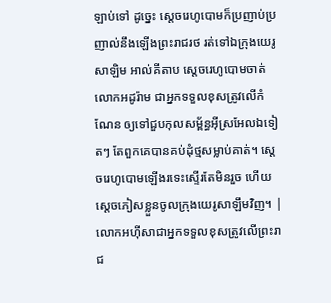ឡាប់ទៅ ដូច្នេះ ស្តេចរេហូបោមក៏ប្រញាប់ប្រញាល់នឹងឡើងព្រះរាជរថ រត់ទៅឯក្រុងយេរូសាឡិម អាល់គីតាប ស្តេចរេហូបោមចាត់លោកអដូរ៉ាម ជាអ្នកទទួលខុសត្រូវលើកំណែន ឲ្យទៅជួបកុលសម្ព័ន្ធអ៊ីស្រអែលឯទៀតៗ តែពួកគេបានគប់ដុំថ្មសម្លាប់គាត់។ ស្តេចរេហូបោមឡើងរទេះស្ទើរតែមិនរួច ហើយស្តេចភៀសខ្លួនចូលក្រុងយេរូសាឡឹមវិញ។ |
លោកអហ៊ីសាជាអ្នកទទួលខុសត្រូវលើព្រះរាជ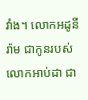វាំង។ លោកអដូនីរ៉ាម ជាកូនរបស់លោកអាប់ដា ជា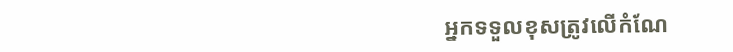អ្នកទទួលខុសត្រូវលើកំណែ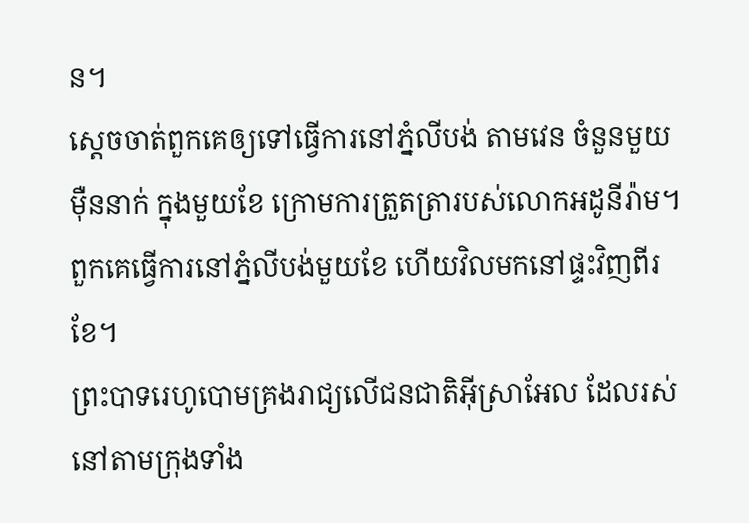ន។
ស្ដេចចាត់ពួកគេឲ្យទៅធ្វើការនៅភ្នំលីបង់ តាមវេន ចំនួនមួយម៉ឺននាក់ ក្នុងមួយខែ ក្រោមការត្រួតត្រារបស់លោកអដូនីរ៉ាម។ ពួកគេធ្វើការនៅភ្នំលីបង់មួយខែ ហើយវិលមកនៅផ្ទះវិញពីរខែ។
ព្រះបាទរេហូបោមគ្រងរាជ្យលើជនជាតិអ៊ីស្រាអែល ដែលរស់នៅតាមក្រុងទាំង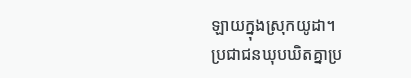ឡាយក្នុងស្រុកយូដា។
ប្រជាជនឃុបឃិតគ្នាប្រ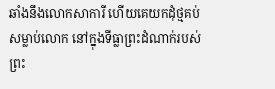ឆាំងនឹងលោកសាការី ហើយគេយកដុំថ្មគប់សម្លាប់លោក នៅក្នុងទីធ្លាព្រះដំណាក់របស់ព្រះ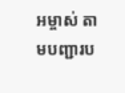អម្ចាស់ តាមបញ្ជារប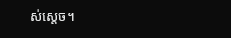ស់ស្ដេច។